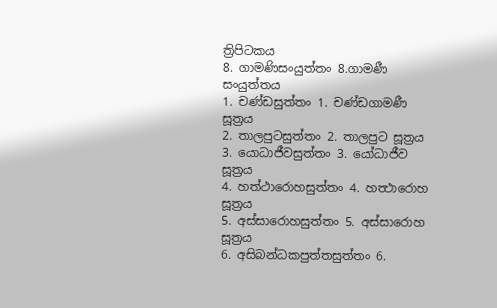ත්‍රිපිටකය
8. ගාමණිසංයුත්තං 8.ගාමණී සංයුත්තය
1. චණ්ඩසුත්තං 1. චණ්ඩගාමණී සූත්‍රය
2. තාලපුටසුත්තං 2. තාලපුට සූත්‍රය
3. යොධාජීවසුත්තං 3. යෝධාජීව සූත්‍රය
4. හත්ථාරොහසුත්තං 4. හත්‍ථාරොහ සූත්‍රය
5. අස්සාරොහසුත්තං 5. අස්සාරොහ සූත්‍රය
6. අසිබන්ධකපුත්තසුත්තං 6.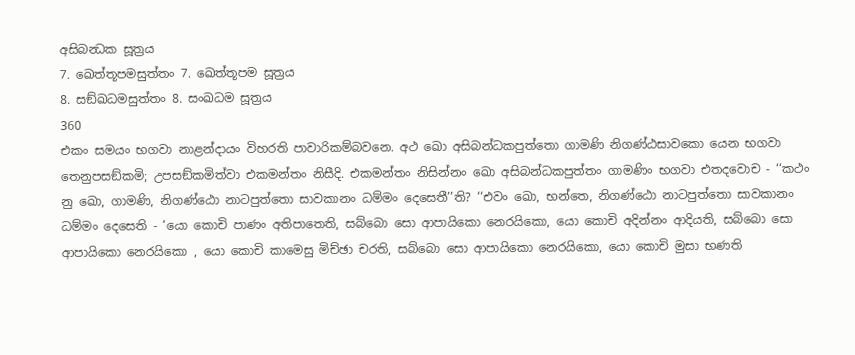අසිබන්‍ධක සූත්‍රය
7. ඛෙත්තූපමසුත්තං 7. ඛෙත්තූපම සූත්‍රය
8. සඞ්ඛධමසුත්තං 8. සංඛධම සූත්‍රය
360
එකං සමයං භගවා නාළන්දායං විහරති පාවාරිකම්බවනෙ. අථ ඛො අසිබන්ධකපුත්තො ගාමණි නිගණ්ඨසාවකො යෙන භගවා තෙනුපසඞ්කමි; උපසඞ්කමිත්වා එකමන්තං නිසීදි. එකමන්තං නිසින්නං ඛො අසිබන්ධකපුත්තං ගාමණිං භගවා එතදවොච - ‘‘කථං නු ඛො, ගාමණි, නිගණ්ඨො නාටපුත්තො සාවකානං ධම්මං දෙසෙතී’’ති? ‘‘එවං ඛො, භන්තෙ, නිගණ්ඨො නාටපුත්තො සාවකානං ධම්මං දෙසෙති - ‘යො කොචි පාණං අතිපාතෙති, සබ්බො සො ආපායිකො නෙරයිකො, යො කොචි අදින්නං ආදියති, සබ්බො සො ආපායිකො නෙරයිකො , යො කොචි කාමෙසු මිච්ඡා චරති, සබ්බො සො ආපායිකො නෙරයිකො, යො කොචි මුසා භණති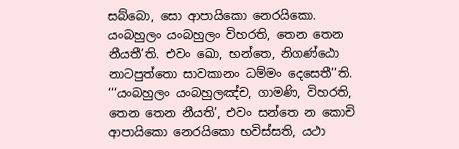සබ්බො, සො ආපායිකො නෙරයිකො. යංබහුලං යංබහුලං විහරති, තෙන තෙන නීයතී’ති. එවං ඛො, භන්තෙ, නිගණ්ඨො නාටපුත්තො සාවකානං ධම්මං දෙසෙතී’’ති. ‘‘‘යංබහුලං යංබහුලඤ්ච, ගාමණි, විහරති, තෙන තෙන නීයති’, එවං සන්තෙ න කොචි ආපායිකො නෙරයිකො භවිස්සති, යථා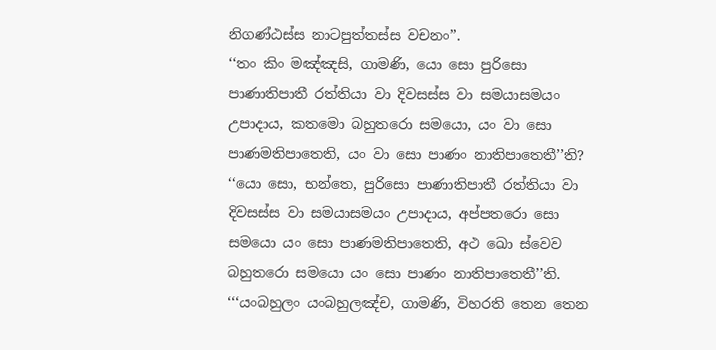නිගණ්ඨස්ස නාටපුත්තස්ස වචනං’’.
‘‘තං කිං මඤ්ඤසි, ගාමණි, යො සො පුරිසො පාණාතිපාතී රත්තියා වා දිවසස්ස වා සමයාසමයං උපාදාය, කතමො බහුතරො සමයො, යං වා සො පාණමතිපාතෙති, යං වා සො පාණං නාතිපාතෙතී’’ති? ‘‘යො සො, භන්තෙ, පුරිසො පාණාතිපාතී රත්තියා වා දිවසස්ස වා සමයාසමයං උපාදාය, අප්පතරො සො සමයො යං සො පාණමතිපාතෙති, අථ ඛො ස්වෙව බහුතරො සමයො යං සො පාණං නාතිපාතෙතී’’ති. ‘‘‘යංබහුලං යංබහුලඤ්ච, ගාමණි, විහරති තෙන තෙන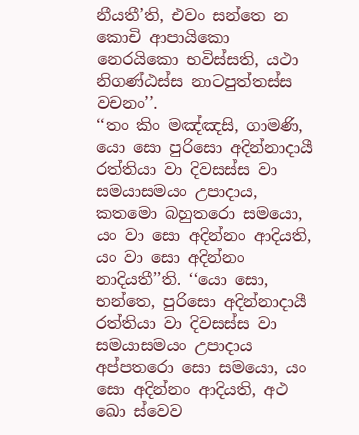නීයතී’ති, එවං සන්තෙ න කොචි ආපායිකො නෙරයිකො භවිස්සති, යථා නිගණ්ඨස්ස නාටපුත්තස්ස වචනං’’.
‘‘තං කිං මඤ්ඤසි, ගාමණි, යො සො පුරිසො අදින්නාදායී රත්තියා වා දිවසස්ස වා සමයාසමයං උපාදාය, කතමො බහුතරො සමයො, යං වා සො අදින්නං ආදියති, යං වා සො අදින්නං නාදියතී’’ති. ‘‘යො සො, භන්තෙ, පුරිසො අදින්නාදායී රත්තියා වා දිවසස්ස වා සමයාසමයං උපාදාය අප්පතරො සො සමයො, යං සො අදින්නං ආදියති, අථ ඛො ස්වෙව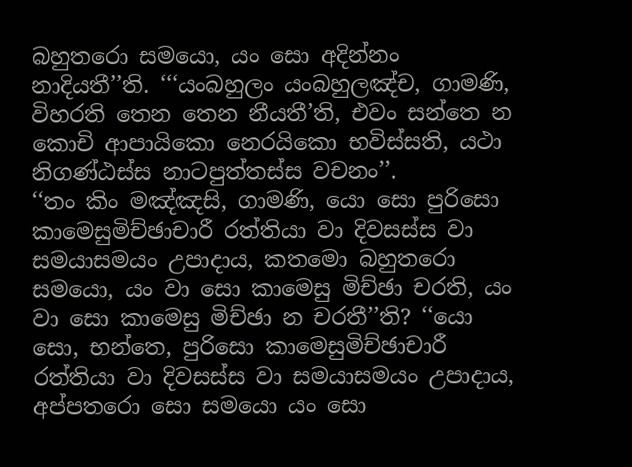බහුතරො සමයො, යං සො අදින්නං නාදියතී’’ති. ‘‘‘යංබහුලං යංබහුලඤ්ච, ගාමණි, විහරති තෙන තෙන නීයතී’ති, එවං සන්තෙ න කොචි ආපායිකො නෙරයිකො භවිස්සති, යථා නිගණ්ඨස්ස නාටපුත්තස්ස වචනං’’.
‘‘තං කිං මඤ්ඤසි, ගාමණි, යො සො පුරිසො කාමෙසුමිච්ඡාචාරී රත්තියා වා දිවසස්ස වා සමයාසමයං උපාදාය, කතමො බහුතරො සමයො, යං වා සො කාමෙසු මිච්ඡා චරති, යං වා සො කාමෙසු මිච්ඡා න චරතී’’ති? ‘‘යො සො, භන්තෙ, පුරිසො කාමෙසුමිච්ඡාචාරී රත්තියා වා දිවසස්ස වා සමයාසමයං උපාදාය, අප්පතරො සො සමයො යං සො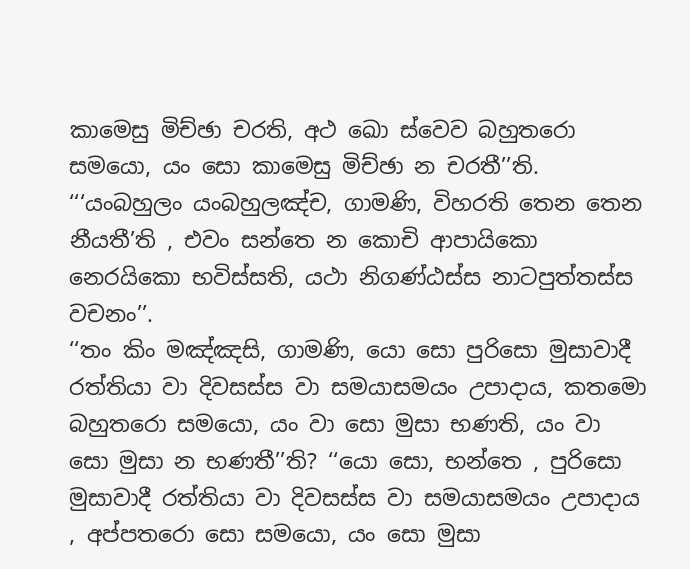කාමෙසු මිච්ඡා චරති, අථ ඛො ස්වෙව බහුතරො සමයො, යං සො කාමෙසු මිච්ඡා න චරතී’’ති. ‘‘‘යංබහුලං යංබහුලඤ්ච, ගාමණි, විහරති තෙන තෙන නීයතී’ති , එවං සන්තෙ න කොචි ආපායිකො නෙරයිකො භවිස්සති, යථා නිගණ්ඨස්ස නාටපුත්තස්ස වචනං’’.
‘‘තං කිං මඤ්ඤසි, ගාමණි, යො සො පුරිසො මුසාවාදී රත්තියා වා දිවසස්ස වා සමයාසමයං උපාදාය, කතමො බහුතරො සමයො, යං වා සො මුසා භණති, යං වා සො මුසා න භණතී’’ති? ‘‘යො සො, භන්තෙ , පුරිසො මුසාවාදී රත්තියා වා දිවසස්ස වා සමයාසමයං උපාදාය , අප්පතරො සො සමයො, යං සො මුසා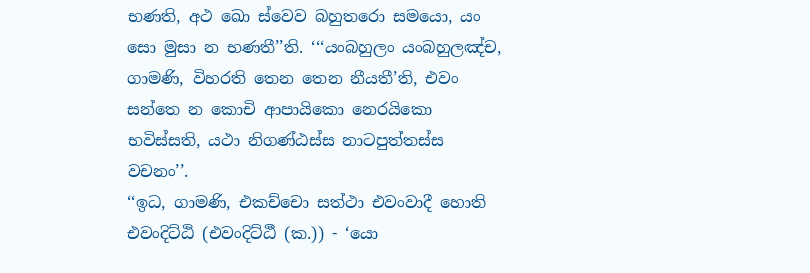භණති, අථ ඛො ස්වෙව බහුතරො සමයො, යං සො මුසා න භණතී’’ති. ‘‘‘යංබහුලං යංබහුලඤ්ච, ගාමණි, විහරති තෙන තෙන නීයතී’ති, එවං සන්තෙ න කොචි ආපායිකො නෙරයිකො භවිස්සති, යථා නිගණ්ඨස්ස නාටපුත්තස්ස වචනං’’.
‘‘ඉධ, ගාමණි, එකච්චො සත්ථා එවංවාදී හොති එවංදිට්ඨි (එවංදිට්ඨී (ක.)) - ‘යො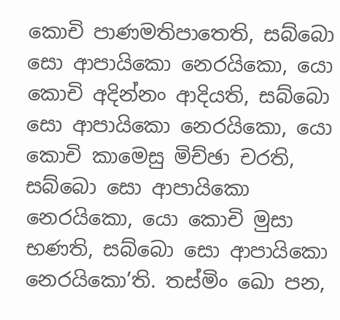කොචි පාණමතිපාතෙති, සබ්බො සො ආපායිකො නෙරයිකො, යො කොචි අදින්නං ආදියති, සබ්බො සො ආපායිකො නෙරයිකො, යො කොචි කාමෙසු මිච්ඡා චරති, සබ්බො සො ආපායිකො නෙරයිකො, යො කොචි මුසා භණති, සබ්බො සො ආපායිකො නෙරයිකො’ති. තස්මිං ඛො පන,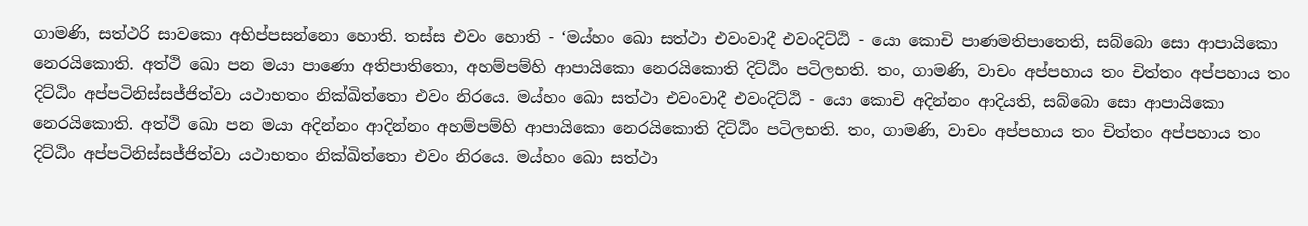ගාමණි, සත්ථරි සාවකො අභිප්පසන්නො හොති. තස්ස එවං හොති - ‘මය්හං ඛො සත්ථා එවංවාදී එවංදිට්ඨි - යො කොචි පාණමතිපාතෙති, සබ්බො සො ආපායිකො නෙරයිකොති. අත්ථි ඛො පන මයා පාණො අතිපාතිතො, අහම්පම්හි ආපායිකො නෙරයිකොති දිට්ඨිං පටිලභති. තං, ගාමණි, වාචං අප්පහාය තං චිත්තං අප්පහාය තං දිට්ඨිං අප්පටිනිස්සජ්ජිත්වා යථාභතං නික්ඛිත්තො එවං නිරයෙ. මය්හං ඛො සත්ථා එවංවාදී එවංදිට්ඨි - යො කොචි අදින්නං ආදියති, සබ්බො සො ආපායිකො නෙරයිකොති. අත්ථි ඛො පන මයා අදින්නං ආදින්නං අහම්පම්හි ආපායිකො නෙරයිකොති දිට්ඨිං පටිලභති. තං, ගාමණි, වාචං අප්පහාය තං චිත්තං අප්පහාය තං දිට්ඨිං අප්පටිනිස්සජ්ජිත්වා යථාභතං නික්ඛිත්තො එවං නිරයෙ. මය්හං ඛො සත්ථා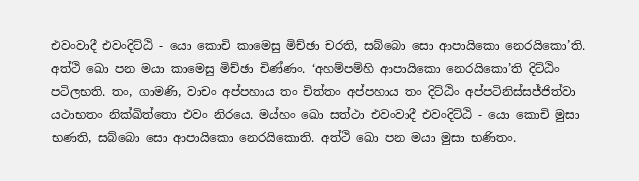එවංවාදී එවංදිට්ඨි - යො කොචි කාමෙසු මිච්ඡා චරති, සබ්බො සො ආපායිකො නෙරයිකො’ති. අත්ථි ඛො පන මයා කාමෙසු මිච්ඡා චිණ්ණං. ‘අහම්පම්හි ආපායිකො නෙරයිකො’ති දිට්ඨිං පටිලභති. තං, ගාමණි, වාචං අප්පහාය තං චිත්තං අප්පහාය තං දිට්ඨිං අප්පටිනිස්සජ්ජිත්වා යථාභතං නික්ඛිත්තො එවං නිරයෙ. මය්හං ඛො සත්ථා එවංවාදී එවංදිට්ඨි - යො කොචි මුසා භණති, සබ්බො සො ආපායිකො නෙරයිකොති. අත්ථි ඛො පන මයා මුසා භණිතං.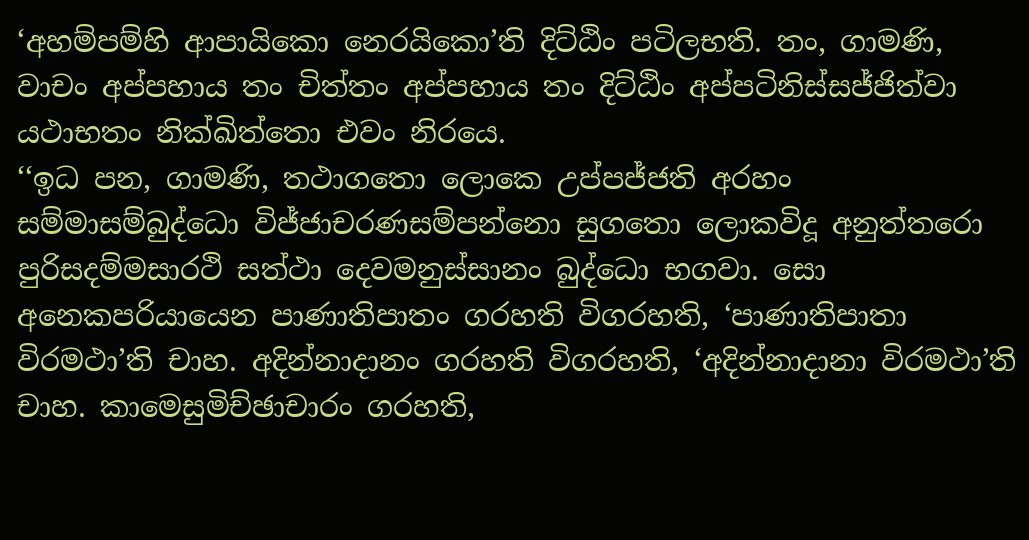‘අහම්පම්හි ආපායිකො නෙරයිකො’ති දිට්ඨිං පටිලභති. තං, ගාමණි, වාචං අප්පහාය තං චිත්තං අප්පහාය තං දිට්ඨිං අප්පටිනිස්සජ්ජිත්වා යථාභතං නික්ඛිත්තො එවං නිරයෙ.
‘‘ඉධ පන, ගාමණි, තථාගතො ලොකෙ උප්පජ්ජති අරහං සම්මාසම්බුද්ධො විජ්ජාචරණසම්පන්නො සුගතො ලොකවිදූ අනුත්තරො පුරිසදම්මසාරථි සත්ථා දෙවමනුස්සානං බුද්ධො භගවා. සො අනෙකපරියායෙන පාණාතිපාතං ගරහති විගරහති, ‘පාණාතිපාතා විරමථා’ති චාහ. අදින්නාදානං ගරහති විගරහති, ‘අදින්නාදානා විරමථා’ති චාහ. කාමෙසුමිච්ඡාචාරං ගරහති,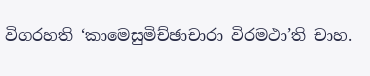විගරහති ‘කාමෙසුමිච්ඡාචාරා විරමථා’ති චාහ.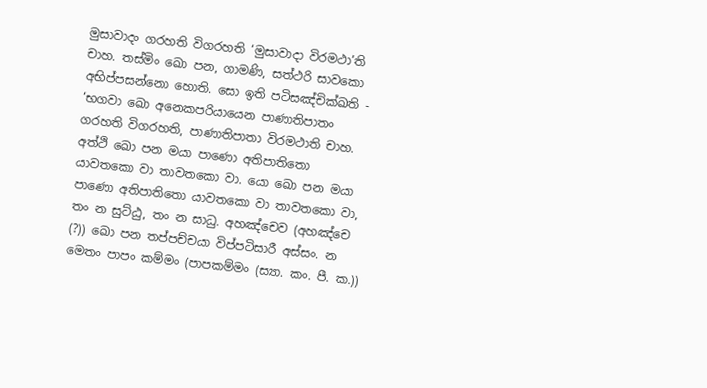මුසාවාදං ගරහති විගරහති ‘මුසාවාදා විරමථා’ති චාහ. තස්මිං ඛො පන, ගාමණි, සත්ථරි සාවකො අභිප්පසන්නො හොති. සො ඉති පටිසඤ්චික්ඛති - ‘භගවා ඛො අනෙකපරියායෙන පාණාතිපාතං ගරහති විගරහති, පාණාතිපාතා විරමථාති චාහ. අත්ථි ඛො පන මයා පාණො අතිපාතිතො යාවතකො වා තාවතකො වා. යො ඛො පන මයා පාණො අතිපාතිතො යාවතකො වා තාවතකො වා, තං න සුට්ඨු, තං න සාධු. අහඤ්චෙව (අහඤ්චෙ (?)) ඛො පන තප්පච්චයා විප්පටිසාරී අස්සං. න මෙතං පාපං කම්මං (පාපකම්මං (ස්‍යා. කං. පී. ක.))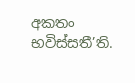අකතං භවිස්සතී’ති.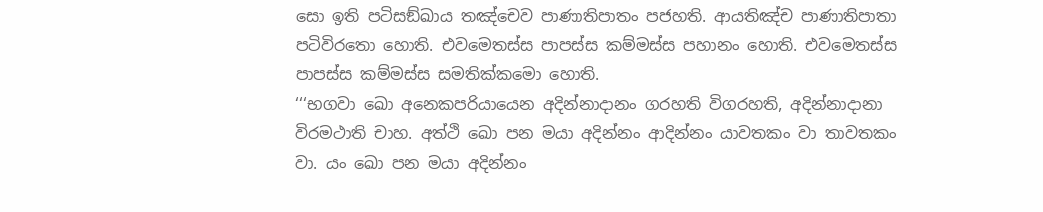සො ඉති පටිසඞ්ඛාය තඤ්චෙව පාණාතිපාතං පජහති. ආයතිඤ්ච පාණාතිපාතා පටිවිරතො හොති. එවමෙතස්ස පාපස්ස කම්මස්ස පහානං හොති. එවමෙතස්ස පාපස්ස කම්මස්ස සමතික්කමො හොති.
‘‘‘භගවා ඛො අනෙකපරියායෙන අදින්නාදානං ගරහති විගරහති, අදින්නාදානා විරමථාති චාහ. අත්ථි ඛො පන මයා අදින්නං ආදින්නං යාවතකං වා තාවතකං වා. යං ඛො පන මයා අදින්නං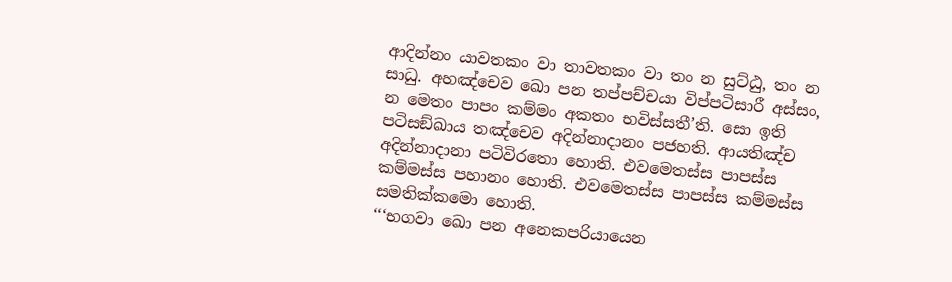ආදින්නං යාවතකං වා තාවතකං වා තං න සුට්ඨු, තං න සාධු. අහඤ්චෙව ඛො පන තප්පච්චයා විප්පටිසාරී අස්සං, න මෙතං පාපං කම්මං අකතං භවිස්සතී’ති. සො ඉති පටිසඞ්ඛාය තඤ්චෙව අදින්නාදානං පජහති. ආයතිඤ්ච අදින්නාදානා පටිවිරතො හොති. එවමෙතස්ස පාපස්ස කම්මස්ස පහානං හොති. එවමෙතස්ස පාපස්ස කම්මස්ස සමතික්කමො හොති.
‘‘‘භගවා ඛො පන අනෙකපරියායෙන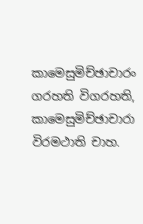කාමෙසුමිච්ඡාචාරං ගරහති විගරහති, කාමෙසුමිච්ඡාචාරා විරමථාති චාහ.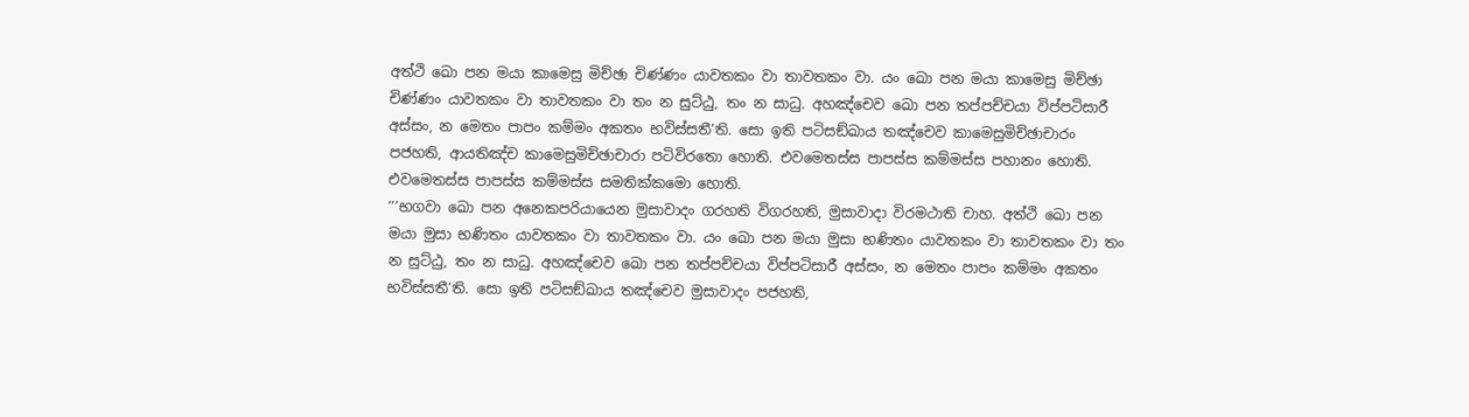අත්ථි ඛො පන මයා කාමෙසු මිච්ඡා චිණ්ණං යාවතකං වා තාවතකං වා. යං ඛො පන මයා කාමෙසු මිච්ඡා චිණ්ණං යාවතකං වා තාවතකං වා තං න සුට්ඨු, තං න සාධු. අහඤ්චෙව ඛො පන තප්පච්චයා විප්පටිසාරී අස්සං, න මෙතං පාපං කම්මං අකතං භවිස්සතී’ති. සො ඉති පටිසඞ්ඛාය තඤ්චෙව කාමෙසුමිච්ඡාචාරං පජහති, ආයතිඤ්ච කාමෙසුමිච්ඡාචාරා පටිවිරතො හොති. එවමෙතස්ස පාපස්ස කම්මස්ස පහානං හොති. එවමෙතස්ස පාපස්ස කම්මස්ස සමතික්කමො හොති.
‘‘‘භගවා ඛො පන අනෙකපරියායෙන මුසාවාදං ගරහති විගරහති, මුසාවාදා විරමථාති චාහ. අත්ථි ඛො පන මයා මුසා භණිතං යාවතකං වා තාවතකං වා. යං ඛො පන මයා මුසා භණිතං යාවතකං වා තාවතකං වා තං න සුට්ඨු, තං න සාධු. අහඤ්චෙව ඛො පන තප්පච්චයා විප්පටිසාරී අස්සං, න මෙතං පාපං කම්මං අකතං භවිස්සතී’ති. සො ඉති පටිසඞ්ඛාය තඤ්චෙව මුසාවාදං පජහති,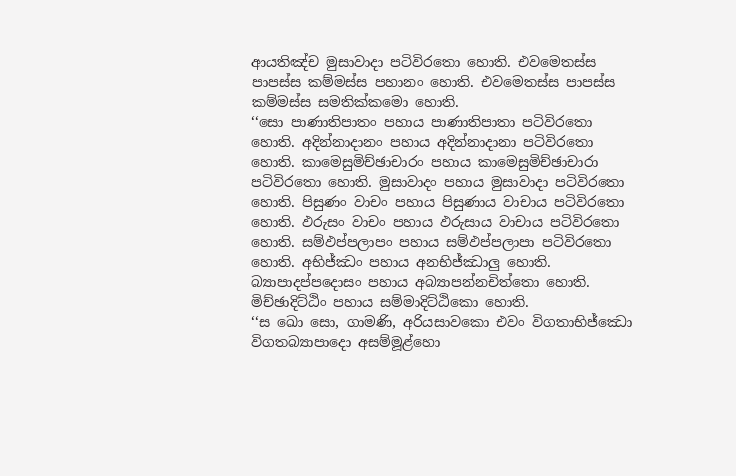ආයතිඤ්ච මුසාවාදා පටිවිරතො හොති. එවමෙතස්ස පාපස්ස කම්මස්ස පහානං හොති. එවමෙතස්ස පාපස්ස කම්මස්ස සමතික්කමො හොති.
‘‘සො පාණාතිපාතං පහාය පාණාතිපාතා පටිවිරතො හොති. අදින්නාදානං පහාය අදින්නාදානා පටිවිරතො හොති. කාමෙසුමිච්ඡාචාරං පහාය කාමෙසුමිච්ඡාචාරා පටිවිරතො හොති. මුසාවාදං පහාය මුසාවාදා පටිවිරතො හොති. පිසුණං වාචං පහාය පිසුණාය වාචාය පටිවිරතො හොති. ඵරුසං වාචං පහාය ඵරුසාය වාචාය පටිවිරතො හොති. සම්ඵප්පලාපං පහාය සම්ඵප්පලාපා පටිවිරතො හොති. අභිජ්ඣං පහාය අනභිජ්ඣාලු හොති. බ්‍යාපාදප්පදොසං පහාය අබ්‍යාපන්නචිත්තො හොති. මිච්ඡාදිට්ඨිං පහාය සම්මාදිට්ඨිකො හොති.
‘‘ස ඛො සො, ගාමණි, අරියසාවකො එවං විගතාභිජ්ඣො විගතබ්‍යාපාදො අසම්මූළ්හො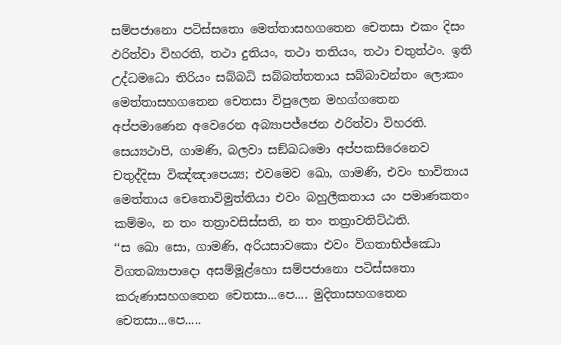සම්පජානො පටිස්සතො මෙත්තාසහගතෙන චෙතසා එකං දිසං ඵරිත්වා විහරති, තථා දුතියං, තථා තතියං, තථා චතුත්ථං. ඉති උද්ධමධො තිරියං සබ්බධි සබ්බත්තතාය සබ්බාවන්තං ලොකං මෙත්තාසහගතෙන චෙතසා විපුලෙන මහග්ගතෙන අප්පමාණෙන අවෙරෙන අබ්‍යාපජ්ජෙන ඵරිත්වා විහරති. සෙය්‍යථාපි, ගාමණි, බලවා සඞ්ඛධමො අප්පකසිරෙනෙව චතුද්දිසා විඤ්ඤාපෙය්‍ය; එවමෙව ඛො, ගාමණි, එවං භාවිතාය මෙත්තාය චෙතොවිමුත්තියා එවං බහුලීකතාය යං පමාණකතං කම්මං, න තං තත්‍රාවසිස්සති, න තං තත්‍රාවතිට්ඨති.
‘‘ස ඛො සො, ගාමණි, අරියසාවකො එවං විගතාභිජ්ඣො විගතබ්‍යාපාදො අසම්මූළ්හො සම්පජානො පටිස්සතො කරුණාසහගතෙන චෙතසා...පෙ.... මුදිතාසහගතෙන චෙතසා...පෙ.....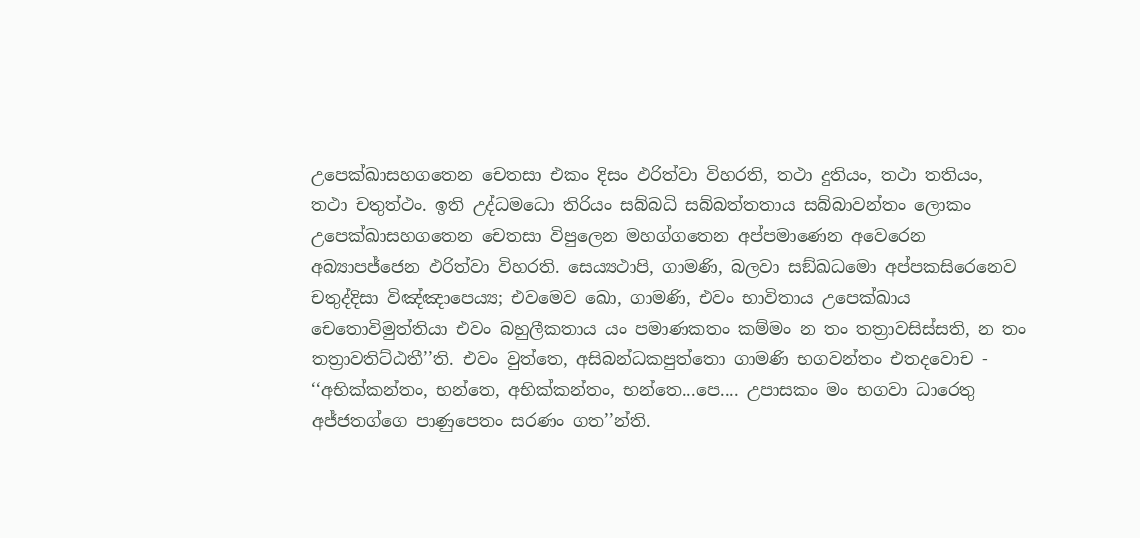උපෙක්ඛාසහගතෙන චෙතසා එකං දිසං ඵරිත්වා විහරති, තථා දුතියං, තථා තතියං, තථා චතුත්ථං. ඉති උද්ධමධො තිරියං සබ්බධි සබ්බත්තතාය සබ්බාවන්තං ලොකං උපෙක්ඛාසහගතෙන චෙතසා විපුලෙන මහග්ගතෙන අප්පමාණෙන අවෙරෙන අබ්‍යාපජ්ජෙන ඵරිත්වා විහරති. සෙය්‍යථාපි, ගාමණි, බලවා සඞ්ඛධමො අප්පකසිරෙනෙව චතුද්දිසා විඤ්ඤාපෙය්‍ය; එවමෙව ඛො, ගාමණි, එවං භාවිතාය උපෙක්ඛාය චෙතොවිමුත්තියා එවං බහුලීකතාය යං පමාණකතං කම්මං න තං තත්‍රාවසිස්සති, න තං තත්‍රාවතිට්ඨතී’’ති. එවං වුත්තෙ, අසිබන්ධකපුත්තො ගාමණි භගවන්තං එතදවොච - ‘‘අභික්කන්තං, භන්තෙ, අභික්කන්තං, භන්තෙ...පෙ.... උපාසකං මං භගවා ධාරෙතු අජ්ජතග්ගෙ පාණුපෙතං සරණං ගත’’න්ති.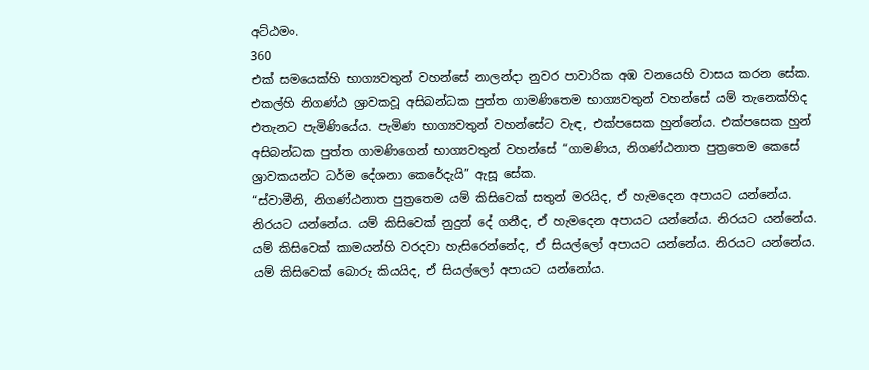අට්ඨමං.
360
එක් සමයෙක්හි භාග්‍යවතුන් වහන්සේ නාලන්දා නුවර පාවාරික අඹ වනයෙහි වාසය කරන සේක. එකල්හි නිගණ්ඨ ශ්‍රාවකවූ අසිබන්ධක පුත්ත ගාමණිතෙම භාග්‍යවතුන් වහන්සේ යම් තැනෙක්හිද එතැනට පැමිණියේය. පැමිණ භාග්‍යවතුන් වහන්සේට වැඳ, එක්පසෙක හුන්නේය. එක්පසෙක හුන් අසිබන්ධක පුත්ත ගාමණිගෙන් භාග්‍යවතුන් වහන්සේ “ගාමණිය, නිගණ්ඨනාත පුත්‍රතෙම කෙසේ ශ්‍රාවකයන්ට ධර්ම දේශනා කෙරේදැයි” ඇසූ සේක.
“ස්වාමීනි, නිගණ්ඨනාත පුත්‍රතෙම යම් කිසිවෙක් සතුන් මරයිද, ඒ හැමදෙන අපායට යන්නේය. නිරයට යන්නේය. යම් කිසිවෙක් නුදුන් දේ ගනීද, ඒ හැමදෙන අපායට යන්නේය. නිරයට යන්නේය. යම් කිසිවෙක් කාමයන්හි වරදවා හැසිරෙන්නේද, ඒ සියල්ලෝ අපායට යන්නේය. නිරයට යන්නේය. යම් කිසිවෙක් බොරු කියයිද, ඒ සියල්ලෝ අපායට යන්නෝය.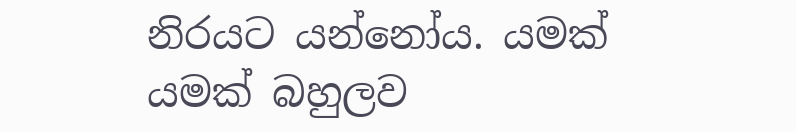නිරයට යන්නෝය. යමක් යමක් බහුලව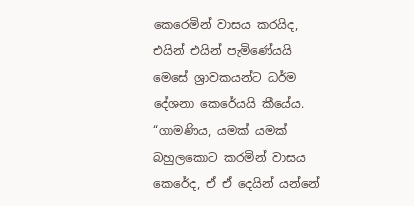කෙරෙමින් වාසය කරයිද, එයින් එයින් පැමිණේයයි මෙසේ ශ්‍රාවකයන්ට ධර්ම දේශනා කෙරේයයි කීයේය.
“ගාමණිය, යමක් යමක් බහුලකොට කරමින් වාසය කෙරේද, ඒ ඒ දෙයින් යන්නේ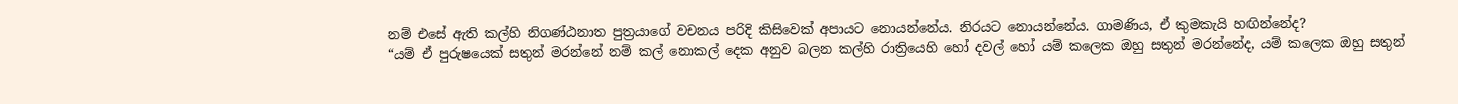නම් එසේ ඇති කල්හි නිගණ්ඨනාත පුත්‍රයාගේ වචනය පරිදි කිසිවෙක් අපායට නොයන්නේය. නිරයට නොයන්නේය. ගාමණිය, ඒ කුමකැයි හඟින්නේද?
“යම් ඒ පුරුෂයෙක් සතුන් මරන්නේ නම් කල් නොකල් දෙක අනුව බලන කල්හි රාත්‍රියෙහි හෝ දවල් හෝ යම් කලෙක ඔහු සතුන් මරන්නේද, යම් කලෙක ඔහු සතුන්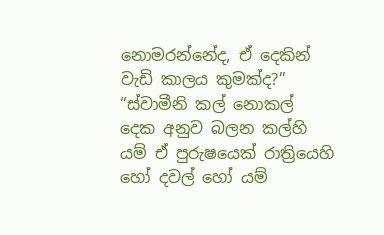නොමරන්නේද, ඒ දෙකින් වැඩි කාලය කුමක්ද?”
“ස්වාමීනි කල් නොකල් දෙක අනුව බලන කල්හි යම් ඒ පුරුෂයෙක් රාත්‍රියෙහි හෝ දවල් හෝ යම්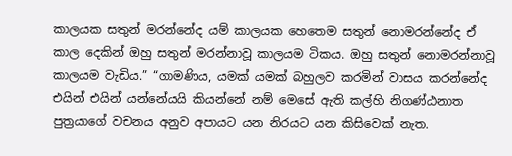කාලයක සතුන් මරන්නේද යම් කාලයක හෙතෙම සතුන් නොමරන්නේද ඒ කාල දෙකින් ඔහු සතුන් මරන්නාවූ කාලයම ටිකය. ඔහු සතුන් නොමරන්නාවූ කාලයම වැඩිය.” “ගාමණිය, යමක් යමක් බහුලව කරමින් වාසය කරන්නේද එයින් එයින් යන්නේයයි කියන්නේ නම් මෙසේ ඇති කල්හි නිගණ්ඨනාත පුත්‍රයාගේ වචනය අනුව අපායට යන නිරයට යන කිසිවෙක් නැත.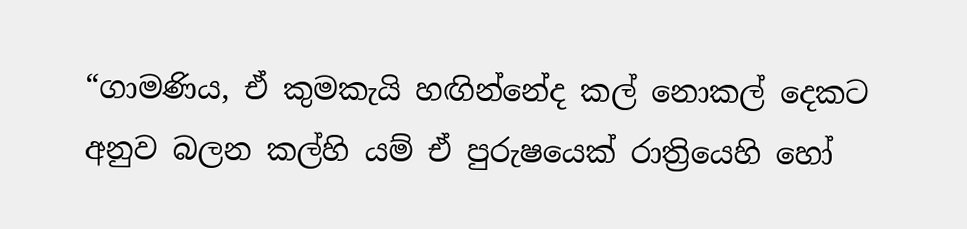“ගාමණිය, ඒ කුමකැයි හඟින්නේද කල් නොකල් දෙකට අනුව බලන කල්හි යම් ඒ පුරුෂයෙක් රාත්‍රියෙහි හෝ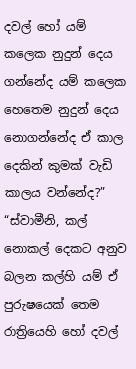දවල් හෝ යම් කලෙක නුදුන් දෙය ගන්නේද යම් කලෙක හෙතෙම නුදුන් දෙය නොගන්නේද ඒ කාල දෙකින් කුමක් වැඩි කාලය වන්නේද?”
“ස්වාමීනි, කල් නොකල් දෙකට අනුව බලන කල්හි යම් ඒ පුරුෂයෙක් තෙම රාත්‍රියෙහි හෝ දවල්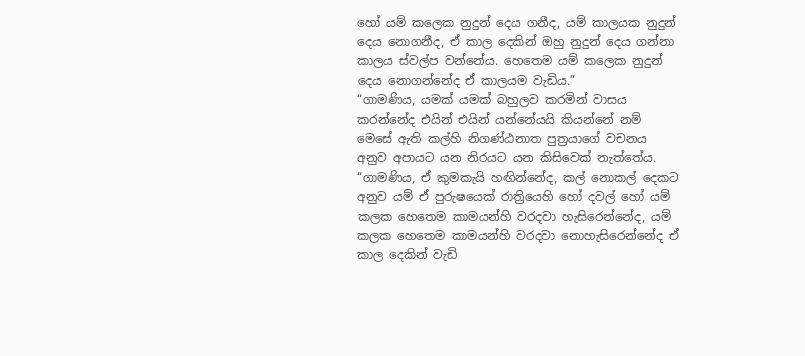හෝ යම් කලෙක නුදුන් දෙය ගනීද, යම් කාලයක නුදුන් දෙය නොගනීද, ඒ කාල දෙකින් ඔහු නුදුන් දෙය ගන්නා කාලය ස්වල්ප වන්නේය. හෙතෙම යම් කලෙක නුදුන් දෙය නොගන්නේද ඒ කාලයම වැඩිය.”
“ගාමණිය, යමක් යමක් බහුලව කරමින් වාසය කරන්නේද එයින් එයින් යන්නේයයි කියන්නේ නම් මෙසේ ඇති කල්හි නිගණ්ඨනාත පුත්‍රයාගේ වචනය අනුව අපායට යන නිරයට යන කිසිවෙක් නැත්තේය.
“ගාමණිය, ඒ කුමකැයි හඟින්නේද, කල් නොකල් දෙකට අනුව යම් ඒ පුරුෂයෙක් රාත්‍රියෙහි හෝ දවල් හෝ යම් කලක හෙතෙම කාමයන්හි වරදවා හැසිරෙන්නේද, යම් කලක හෙතෙම කාමයන්හි වරදවා නොහැසිරෙන්නේද ඒ කාල දෙකින් වැඩි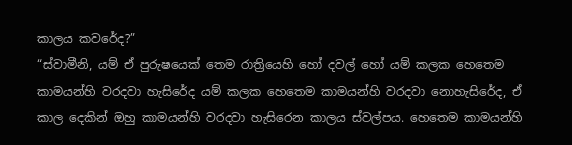කාලය කවරේද?”
“ස්වාමීනි, යම් ඒ පුරුෂයෙක් තෙම රාත්‍රියෙහි හෝ දවල් හෝ යම් කලක හෙතෙම කාමයන්හි වරදවා හැසිරේද යම් කලක හෙතෙම කාමයන්හි වරදවා නොහැසිරේද, ඒ කාල දෙකින් ඔහු කාමයන්හි වරදවා හැසිරෙන කාලය ස්වල්පය. හෙතෙම කාමයන්හි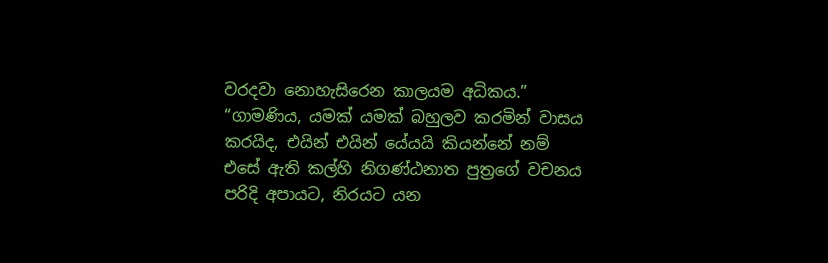වරදවා නොහැසිරෙන කාලයම අධිකය.”
“ගාමණිය, යමක් යමක් බහුලව කරමින් වාසය කරයිද, එයින් එයින් යේයයි කියන්නේ නම් එසේ ඇති කල්හි නිගණ්ඨනාත පුත්‍රගේ වචනය පරිදි අපායට, නිරයට යන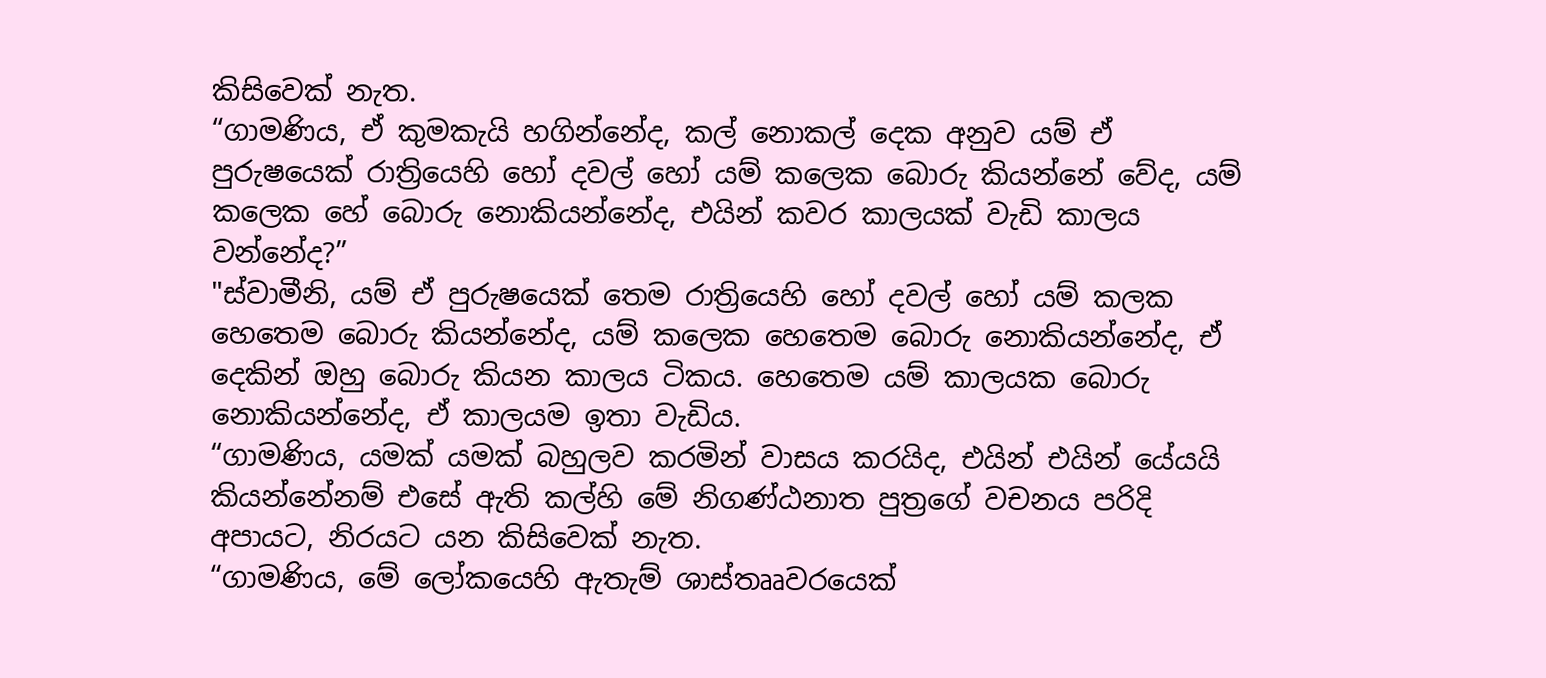කිසිවෙක් නැත.
“ගාමණිය, ඒ කුමකැයි හගින්නේද, කල් නොකල් දෙක අනුව යම් ඒ පුරුෂයෙක් රාත්‍රියෙහි හෝ දවල් හෝ යම් කලෙක බොරු කියන්නේ වේද, යම් කලෙක හේ බොරු නොකියන්නේද, එයින් කවර කාලයක් වැඩි කාලය වන්නේද?”
"ස්වාමීනි, යම් ඒ පුරුෂයෙක් තෙම රාත්‍රියෙහි හෝ දවල් හෝ යම් කලක හෙතෙම බොරු කියන්නේද, යම් කලෙක හෙතෙම බොරු නොකියන්නේද, ඒ දෙකින් ඔහු බොරු කියන කාලය ටිකය. හෙතෙම යම් කාලයක බොරු නොකියන්නේද, ඒ කාලයම ඉතා වැඩිය.
“ගාමණිය, යමක් යමක් බහුලව කරමින් වාසය කරයිද, එයින් එයින් යේයයි කියන්නේනම් එසේ ඇති කල්හි මේ නිගණ්ඨනාත පුත්‍රගේ වචනය පරිදි අපායට, නිරයට යන කිසිවෙක් නැත.
“ගාමණිය, මේ ලෝකයෙහි ඇතැම් ශාස්තෲවරයෙක්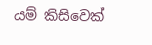යම් කිසිවෙක්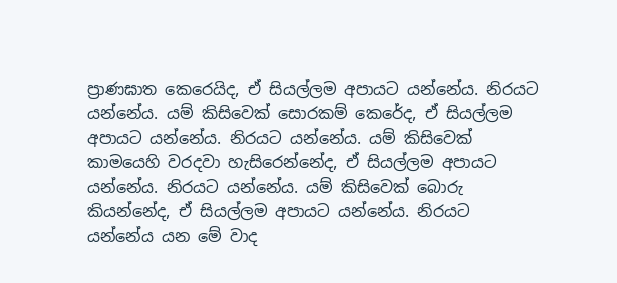ප්‍රාණඝාත කෙරෙයිද, ඒ සියල්ලම අපායට යන්නේය. නිරයට යන්නේය. යම් කිසිවෙක් සොරකම් කෙරේද, ඒ සියල්ලම අපායට යන්නේය. නිරයට යන්නේය. යම් කිසිවෙක් කාමයෙහි වරදවා හැසිරෙන්නේද, ඒ සියල්ලම අපායට යන්නේය. නිරයට යන්නේය. යම් කිසිවෙක් බොරු කියන්නේද, ඒ සියල්ලම අපායට යන්නේය. නිරයට යන්නේය යන මේ වාද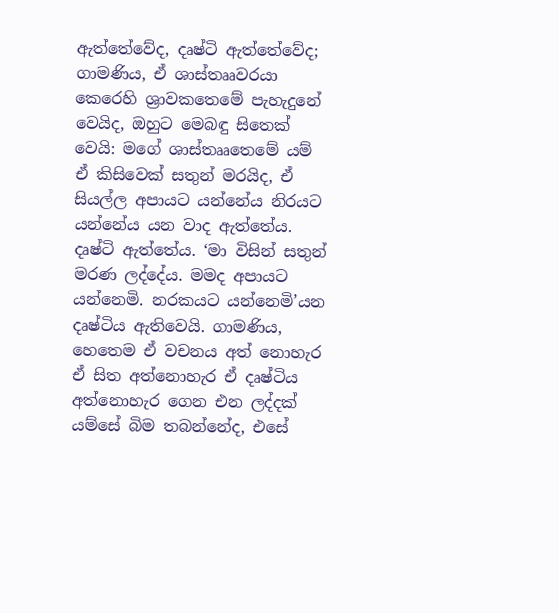ඇත්තේවේද, දෘෂ්ටි ඇත්තේවේද; ගාමණිය, ඒ ශාස්තෲවරයා කෙරෙහි ශ්‍රාවකතෙමේ පැහැදුනේ වෙයිද, ඔහුට මෙබඳු සිතෙක් වෙයි: මගේ ශාස්තෲතෙමේ යම් ඒ කිසිවෙක් සතුන් මරයිද, ඒ සියල්ල අපායට යන්නේය නිරයට යන්නේය යන වාද ඇත්තේය. දෘෂ්ටි ඇත්තේය. ‘මා විසින් සතුන් මරණ ලද්දේය. මමද අපායට යන්නෙමි. නරකයට යන්නෙමි’යන දෘෂ්ටිය ඇතිවෙයි. ගාමණිය, හෙතෙම ඒ වචනය අත් නොහැර ඒ සිත අත්නොහැර ඒ දෘෂ්ටිය අත්නොහැර ගෙන එන ලද්දක් යම්සේ බිම තබන්නේද, එසේ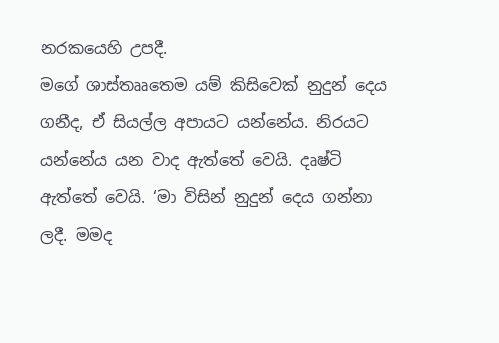නරකයෙහි උපදී.
මගේ ශාස්තෲතෙම යම් කිසිවෙක් නුදුන් දෙය ගනීද, ඒ සියල්ල අපායට යන්නේය. නිරයට යන්නේය යන වාද ඇත්තේ වෙයි. දෘෂ්ටි ඇත්තේ වෙයි. ‘මා විසින් නුදුන් දෙය ගන්නා ලදී. මමද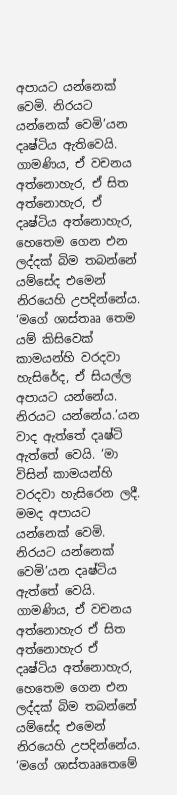අපායට යන්නෙක් වෙමි. නිරයට යන්නෙක් වෙමි’යන දෘෂ්ටිය ඇතිවෙයි. ගාමණිය, ඒ වචනය අත්නොහැර, ඒ සිත අත්නොහැර, ඒ දෘෂ්ටිය අත්නොහැර, හෙතෙම ගෙන එන ලද්දක් බිම තබන්නේ යම්සේද එමෙන් නිරයෙහි උපදින්නේය.
‘මගේ ශාස්තෲ තෙම යම් කිසිවෙක් කාමයන්හි වරදවා හැසිරේද, ඒ සියල්ල අපායට යන්නේය. නිරයට යන්නේය.’යන වාද ඇත්තේ දෘෂ්ටි ඇත්තේ වෙයි. ‘මා විසින් කාමයන්හි වරදවා හැසිරෙන ලදී. මමද අපායට යන්නෙක් වෙමි. නිරයට යන්නෙක් වෙමි’යන දෘෂ්ටිය ඇත්තේ වෙයි. ගාමණිය, ඒ වචනය අත්නොහැර ඒ සිත අත්නොහැර ඒ දෘෂ්ටිය අත්නොහැර, හෙතෙම ගෙන එන ලද්දක් බිම තබන්නේ යම්සේද එමෙන් නිරයෙහි උපදින්නේය.
‘මගේ ශාස්තෲතෙමේ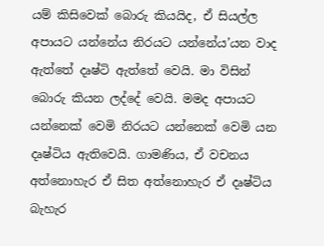යම් කිසිවෙක් බොරු කියයිද, ඒ සියල්ල අපායට යන්නේය නිරයට යන්නේය’යන වාද ඇත්තේ දෘෂ්ටි ඇත්තේ වෙයි. මා විසින් බොරු කියන ලද්දේ වෙයි. මමද අපායට යන්නෙක් වෙමි නිරයට යන්නෙක් වෙමි යන දෘෂ්ටිය ඇතිවෙයි. ගාමණිය, ඒ වචනය අත්නොහැර ඒ සිත අත්නොහැර ඒ දෘෂ්ටිය බැහැර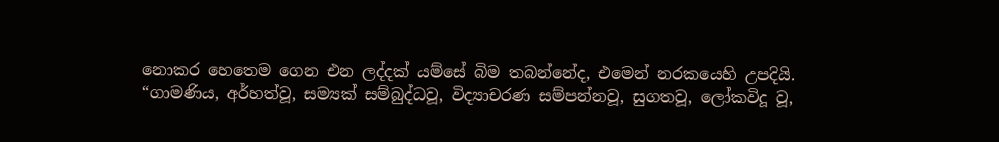නොකර හෙතෙම ගෙන එන ලද්දක් යම්සේ බිම තබන්නේද, එමෙන් නරකයෙහි උපදියි.
“ගාමණිය, අර්හත්වූ, සම්‍යක් සම්බුද්ධවූ, විද්‍යාචරණ සම්පන්නවූ, සුගතවූ, ලෝකවිදූ වූ,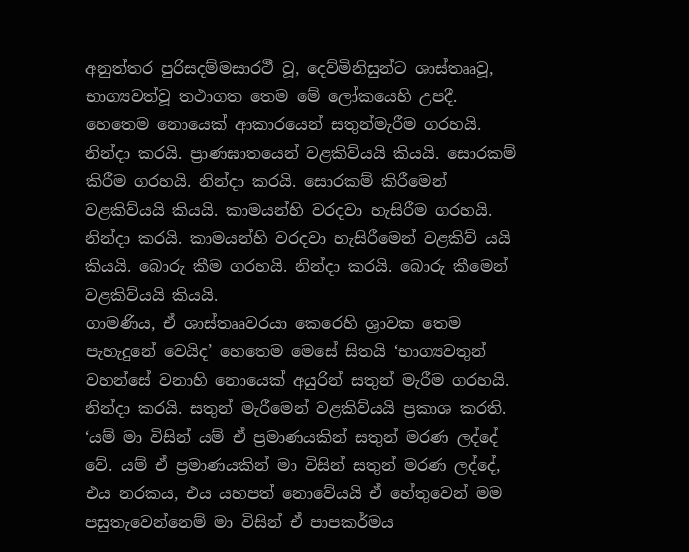අනුත්තර පුරිසදම්මසාරථී වූ, දෙව්මිනිසුන්ට ශාස්තෲවූ, භාග්‍යවත්වූ තථාගත තෙම මේ ලෝකයෙහි උපදී. හෙතෙම නොයෙක් ආකාරයෙන් සතුන්මැරීම ගරහයි. නින්දා කරයි. ප්‍රාණඝාතයෙන් වළකිව්යයි කියයි. සොරකම් කිරීම ගරහයි. නින්දා කරයි. සොරකම් කිරීමෙන් වළකිව්යයි කියයි. කාමයන්හි වරදවා හැසිරීම ගරහයි. නින්දා කරයි. කාමයන්හි වරදවා හැසිරීමෙන් වළකිව් යයි කියයි. බොරු කීම ගරහයි. නින්දා කරයි. බොරු කීමෙන් වළකිව්යයි කියයි.
ගාමණිය, ඒ ශාස්තෲවරයා කෙරෙහි ශ්‍රාවක තෙම පැහැදුනේ වෙයිද’ හෙතෙම මෙසේ සිතයි ‘භාග්‍යවතුන් වහන්සේ වනාහි නොයෙක් අයුරින් සතුන් මැරීම ගරහයි. නින්දා කරයි. සතුන් මැරීමෙන් වළකිව්යයි ප්‍රකාශ කරති. ‘යම් මා විසින් යම් ඒ ප්‍රමාණයකින් සතුන් මරණ ලද්දේ වේ. යම් ඒ ප්‍රමාණයකින් මා විසින් සතුන් මරණ ලද්දේ, එය නරකය, එය යහපත් නොවේයයි ඒ හේතුවෙන් මම පසුතැවෙන්නෙම් මා විසින් ඒ පාපකර්මය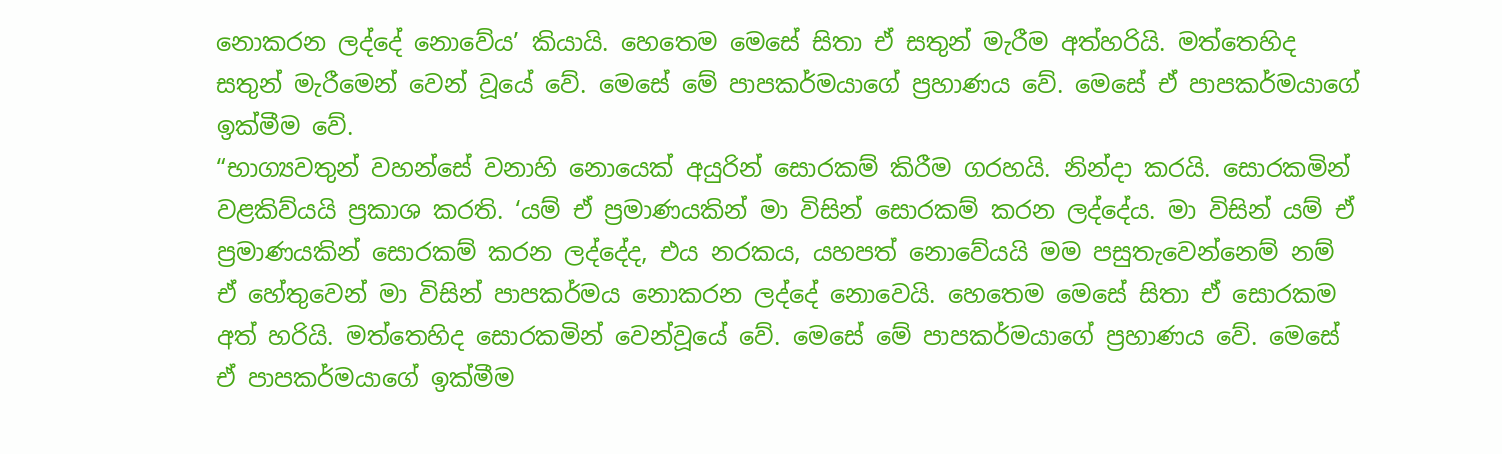නොකරන ලද්දේ නොවේය’ කියායි. හෙතෙම මෙසේ සිතා ඒ සතුන් මැරීම අත්හරියි. මත්තෙහිද සතුන් මැරීමෙන් වෙන් වූයේ වේ. මෙසේ මේ පාපකර්මයාගේ ප්‍රහාණය වේ. මෙසේ ඒ පාපකර්මයාගේ ඉක්මීම වේ.
“භාග්‍යවතුන් වහන්සේ වනාහි නොයෙක් අයුරින් සොරකම් කිරීම ගරහයි. නින්දා කරයි. සොරකමින් වළකිව්යයි ප්‍රකාශ කරති. ‘යම් ඒ ප්‍රමාණයකින් මා විසින් සොරකම් කරන ලද්දේය. මා විසින් යම් ඒ ප්‍රමාණයකින් සොරකම් කරන ලද්දේද, එය නරකය, යහපත් නොවේයයි මම පසුතැවෙන්නෙම් නම් ඒ හේතුවෙන් මා විසින් පාපකර්මය නොකරන ලද්දේ නොවෙයි. හෙතෙම මෙසේ සිතා ඒ සොරකම අත් හරියි. මත්තෙහිද සොරකමින් වෙන්වූයේ වේ. මෙසේ මේ පාපකර්මයාගේ ප්‍රහාණය වේ. මෙසේ ඒ පාපකර්මයාගේ ඉක්මීම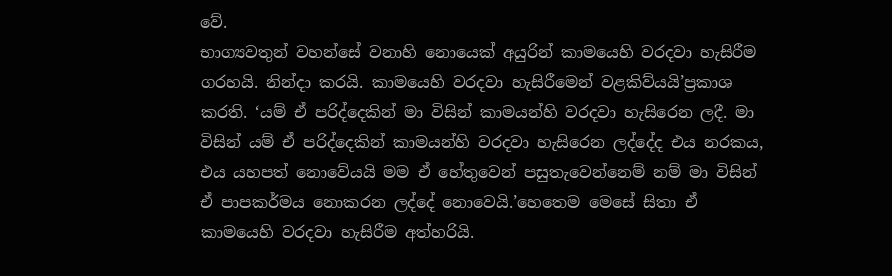වේ.
භාග්‍යවතුන් වහන්සේ වනාහි නොයෙක් අයුරින් කාමයෙහි වරදවා හැසිරීම ගරහයි. නින්දා කරයි. කාමයෙහි වරදවා හැසිරීමෙන් වළකිව්යයි’ප්‍රකාශ කරති. ‘යම් ඒ පරිද්දෙකින් මා විසින් කාමයන්හි වරදවා හැසිරෙන ලදී. මා විසින් යම් ඒ පරිද්දෙකින් කාමයන්හි වරදවා හැසිරෙන ලද්දේද එය නරකය, එය යහපත් නොවේයයි මම ඒ හේතුවෙන් පසුතැවෙන්නෙම් නම් මා විසින් ඒ පාපකර්මය නොකරන ලද්දේ නොවෙයි.’හෙතෙම මෙසේ සිතා ඒ කාමයෙහි වරදවා හැසිරීම අත්හරියි.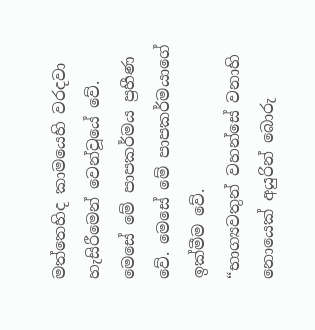මත්තෙහිද කාමයෙහි වරදවා හැසිරීමෙන් වෙන්වූයේ වේ. මෙසේ මේ පාපකර්මය ප්‍රහීණ වේ. මෙසේ මේ පාපකර්මයාගේ ඉක්මීම වේ.
“භාග්‍යවතුන් වහන්සේ වනාහි නොයෙක් අයුරින් බොරු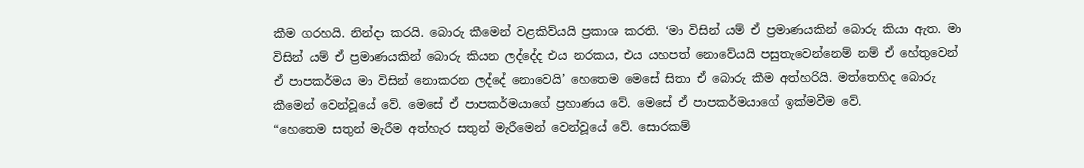කීම ගරහයි. නින්දා කරයි. බොරු කීමෙන් වළකිව්යයි ප්‍රකාශ කරති. ‘මා විසින් යම් ඒ ප්‍රමාණයකින් බොරු කියා ඇත. මා විසින් යම් ඒ ප්‍රමාණයකින් බොරු කියන ලද්දේද එය නරකය, එය යහපත් නොවේයයි පසුතැවෙන්නෙම් නම් ඒ හේතුවෙන් ඒ පාපකර්මය මා විසින් නොකරන ලද්දේ නොවෙයි’ හෙතෙම මෙසේ සිතා ඒ බොරු කීම අත්හරියි. මත්තෙහිද බොරු කීමෙන් වෙන්වූයේ වේ. මෙසේ ඒ පාපකර්මයාගේ ප්‍රහාණය වේ. මෙසේ ඒ පාපකර්මයාගේ ඉක්මවීම වේ.
“හෙතෙම සතුන් මැරීම අත්හැර සතුන් මැරීමෙන් වෙන්වූයේ වේ. සොරකම්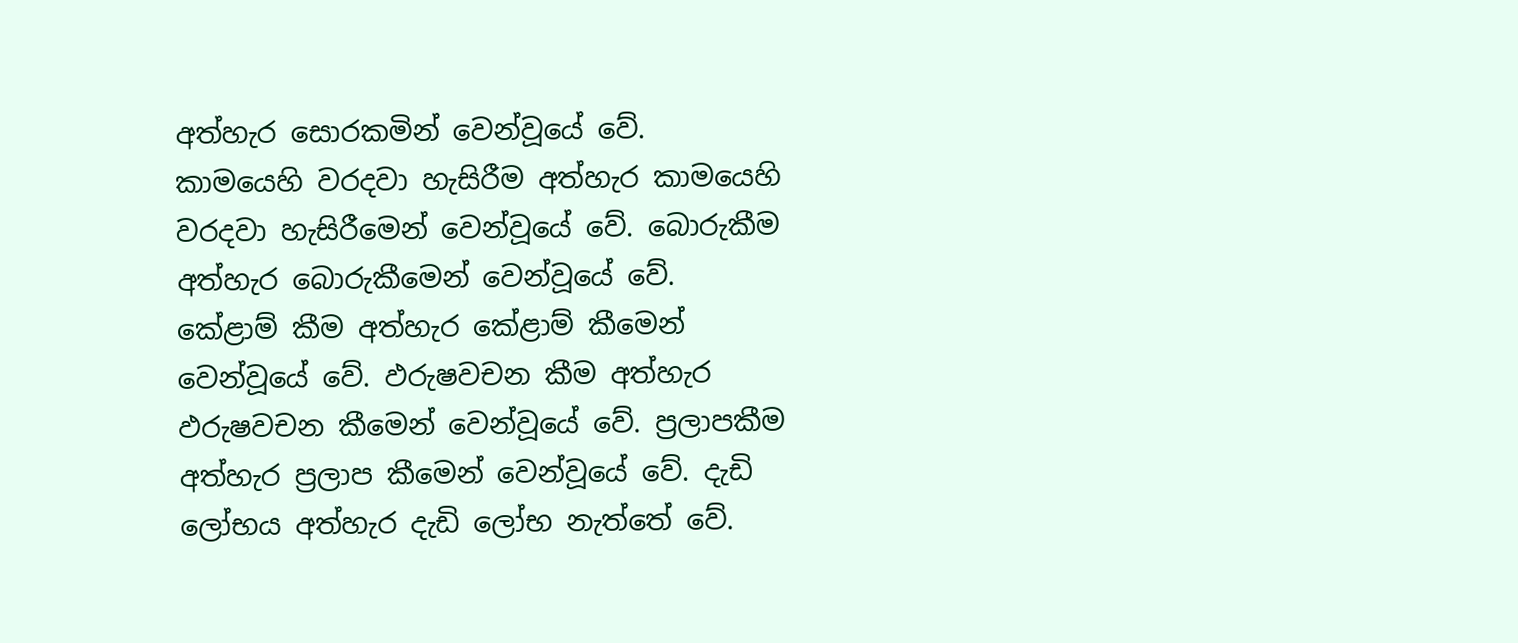අත්හැර සොරකමින් වෙන්වූයේ වේ. කාමයෙහි වරදවා හැසිරීම අත්හැර කාමයෙහි වරදවා හැසිරීමෙන් වෙන්වූයේ වේ. බොරුකීම අත්හැර බොරුකීමෙන් වෙන්වූයේ වේ. කේළාම් කීම අත්හැර කේළාම් කීමෙන් වෙන්වූයේ වේ. ඵරුෂවචන කීම අත්හැර ඵරුෂවචන කීමෙන් වෙන්වූයේ වේ. ප්‍රලාපකීම අත්හැර ප්‍රලාප කීමෙන් වෙන්වූයේ වේ. දැඩි ලෝභය අත්හැර දැඩි ලෝභ නැත්තේ වේ.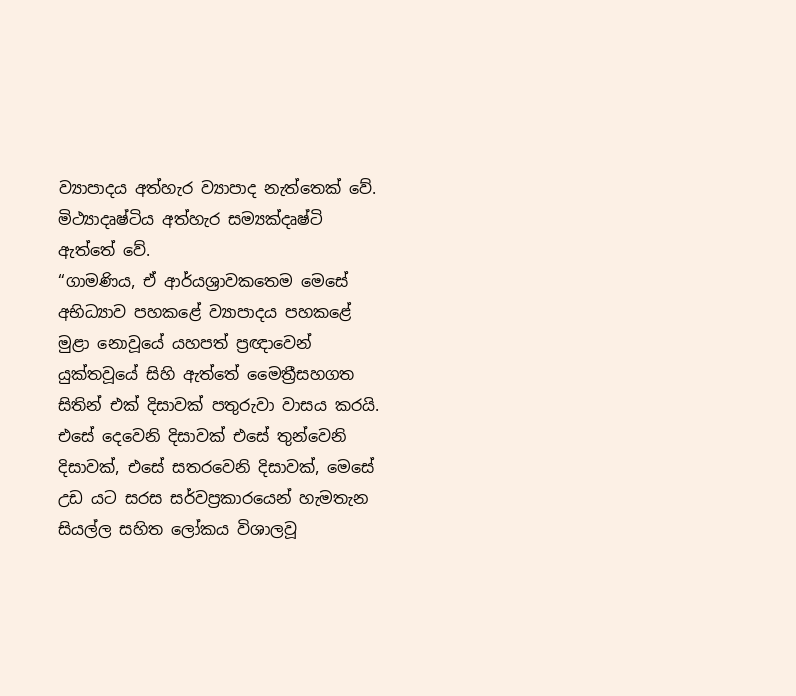ව්‍යාපාදය අත්හැර ව්‍යාපාද නැත්තෙක් වේ. මිථ්‍යාදෘෂ්ටිය අත්හැර සම්‍යක්දෘෂ්ටි ඇත්තේ වේ.
“ගාමණිය, ඒ ආර්යශ්‍රාවකතෙම මෙසේ අභිධ්‍යාව පහකළේ ව්‍යාපාදය පහකළේ මුළා නොවූයේ යහපත් ප්‍රඥාවෙන් යුක්තවූයේ සිහි ඇත්තේ මෛත්‍රීසහගත සිතින් එක් දිසාවක් පතුරුවා වාසය කරයි. එසේ දෙවෙනි දිසාවක් එසේ තුන්වෙනි දිසාවක්, එසේ සතරවෙනි දිසාවක්, මෙසේ උඩ යට සරස සර්වප්‍රකාරයෙන් හැමතැන සියල්ල සහිත ලෝකය විශාලවූ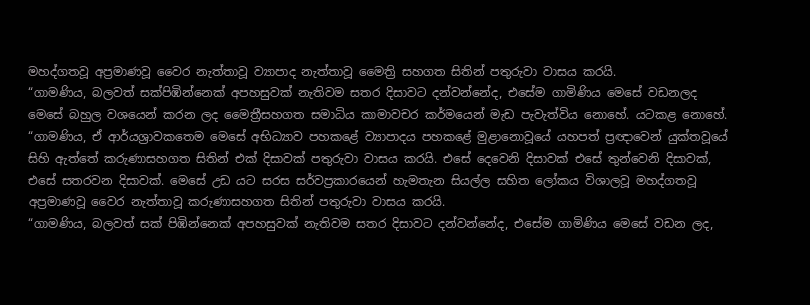මහද්ගතවූ අප්‍රමාණවූ වෛර නැත්තාවූ ව්‍යාපාද නැත්තාවූ මෛත්‍රි සහගත සිතින් පතුරුවා වාසය කරයි.
“ගාමණිය, බලවත් සක්පිඹින්නෙක් අපහසුවක් නැතිවම සතර දිසාවට දන්වන්නේද, එසේම ගාමිණිය මෙසේ වඩනලද මෙසේ බහුල වශයෙන් කරන ලද මෛත්‍රීසහගත සමාධිය කාමාවචර කර්මයෙන් මැඩ පැවැත්විය නොහේ. යටකළ නොහේ.
“ගාමණිය, ඒ ආර්යශ්‍රාවකතෙම මෙසේ අභිධ්‍යාව පහකළේ ව්‍යාපාදය පහකළේ මුළානොවූයේ යහපත් ප්‍රඥාවෙන් යුක්තවූයේ සිහි ඇත්තේ කරුණාසහගත සිතින් එක් දිසාවක් පතුරුවා වාසය කරයි. එසේ දෙවෙනි දිසාවක් එසේ තුන්වෙනි දිසාවක්, එසේ සතරවන දිසාවක්. මෙසේ උඩ යට සරස සර්වප්‍රකාරයෙන් හැමතැන සියල්ල සහිත ලෝකය විශාලවූ මහද්ගතවූ අප්‍රමාණවූ වෛර නැත්තාවූ කරුණාසහගත සිතින් පතුරුවා වාසය කරයි.
“ගාමණිය, බලවත් සක් පිඹින්නෙක් අපහසුවක් නැතිවම සතර දිසාවට දන්වන්නේද, එසේම ගාමිණිය මෙසේ වඩන ලද,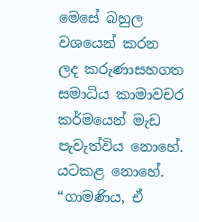මෙසේ බහුල වශයෙන් කරන ලද කරුණාසහගත සමාධිය කාමාවචර කර්මයෙන් මැඩ පැවැත්විය නොහේ. යටකළ නොහේ.
“ගාමණිය, ඒ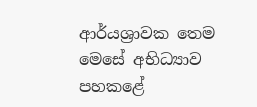ආර්යශ්‍රාවක තෙම මෙසේ අභිධ්‍යාව පහකළේ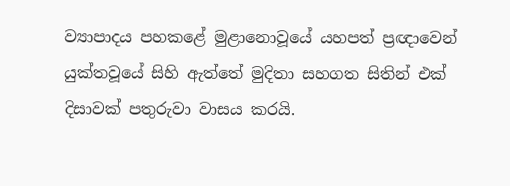ව්‍යාපාදය පහකළේ මුළානොවූයේ යහපත් ප්‍රඥාවෙන් යුක්තවූයේ සිහි ඇත්තේ මුදිතා සහගත සිතින් එක් දිසාවක් පතුරුවා වාසය කරයි.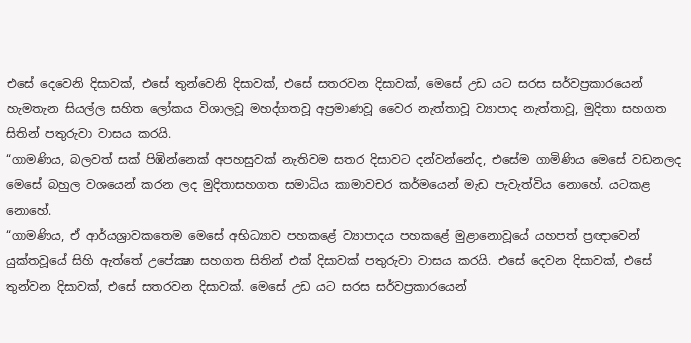එසේ දෙවෙනි දිසාවක්, එසේ තුන්වෙනි දිසාවක්, එසේ සතරවන දිසාවක්, මෙසේ උඩ යට සරස සර්වප්‍රකාරයෙන් හැමතැන සියල්ල සහිත ලෝකය විශාලවූ මහද්ගතවූ අප්‍රමාණවූ වෛර නැත්තාවූ ව්‍යාපාද නැත්තාවූ, මුදිතා සහගත සිතින් පතුරුවා වාසය කරයි.
“ගාමණිය, බලවත් සක් පිඹින්නෙක් අපහසුවක් නැතිවම සතර දිසාවට දන්වන්නේද, එසේම ගාමිණිය මෙසේ වඩනලද මෙසේ බහුල වශයෙන් කරන ලද මුදිතාසහගත සමාධිය කාමාවචර කර්මයෙන් මැඩ පැවැත්විය නොහේ. යටකළ නොහේ.
“ගාමණිය, ඒ ආර්යශ්‍රාවකතෙම මෙසේ අභිධ්‍යාව පහකළේ ව්‍යාපාදය පහකළේ මුළානොවූයේ යහපත් ප්‍රඥාවෙන් යුක්තවූයේ සිහි ඇත්තේ උපේක්‍ෂා සහගත සිතින් එක් දිසාවක් පතුරුවා වාසය කරයි. එසේ දෙවන දිසාවක්, එසේ තුන්වන දිසාවක්, එසේ සතරවන දිසාවක්. මෙසේ උඩ යට සරස සර්වප්‍රකාරයෙන්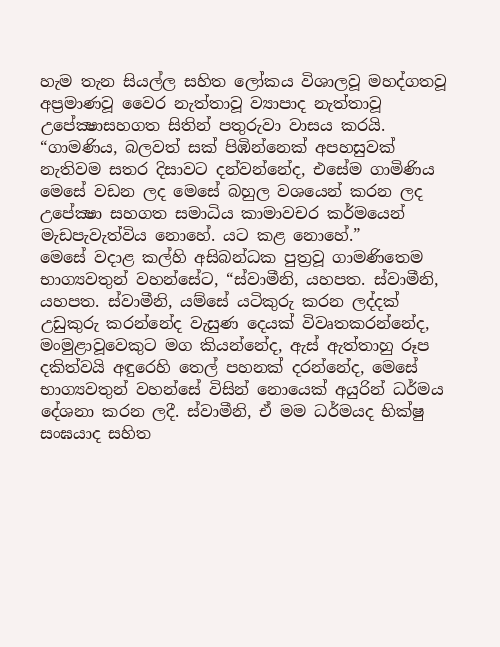හැම තැන සියල්ල සහිත ලෝකය විශාලවූ මහද්ගතවූ අප්‍රමාණවූ වෛර නැත්තාවූ ව්‍යාපාද නැත්තාවූ උපේක්‍ෂාසහගත සිතින් පතුරුවා වාසය කරයි.
“ගාමණිය, බලවත් සක් පිඹින්නෙක් අපහසුවක් නැතිවම සතර දිසාවට දන්වන්නේද, එසේම ගාමිණිය මෙසේ වඩන ලද මෙසේ බහුල වශයෙන් කරන ලද උපේක්‍ෂා සහගත සමාධිය කාමාවචර කර්මයෙන් මැඩපැවැත්විය නොහේ. යට කළ නොහේ.”
මෙසේ වදාළ කල්හි අසිබන්ධක පුත්‍රවූ ගාමණිතෙම භාග්‍යවතුන් වහන්සේට, “ස්වාමීනි, යහපත. ස්වාමීනි, යහපත. ස්වාමීනි, යම්සේ යටිකුරු කරන ලද්දක් උඩුකුරු කරන්නේද වැසුණ දෙයක් විවෘතකරන්නේද, මංමුළාවූවෙකුට මග කියන්නේද, ඇස් ඇත්තාහු රූප දකිත්වයි අඳුරෙහි තෙල් පහනක් දරන්නේද, මෙසේ භාග්‍යවතුන් වහන්සේ විසින් නොයෙක් අයුරින් ධර්මය දේශනා කරන ලදී. ස්වාමීනි, ඒ මම ධර්මයද භික්ෂු සංඝයාද සහිත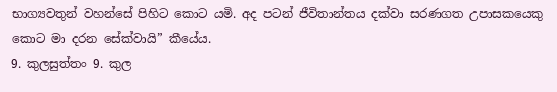භාග්‍යවතුන් වහන්සේ පිහිට කොට යමි. අද පටන් ජීවිතාන්තය දක්වා සරණගත උපාසකයෙකු කොට මා දරන සේක්වායි” කීයේය.
9. කුලසුත්තං 9. කුල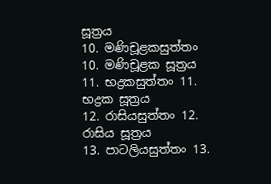සූත්‍රය
10. මණිචූළකසුත්තං 10. මණිචූළක සූත්‍රය
11. භද්‍රකසුත්තං 11. භද්‍රක සූත්‍රය
12. රාසියසුත්තං 12. රාසිය සූත්‍රය
13. පාටලියසුත්තං 13.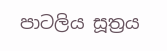පාටලිය සූත්‍රය